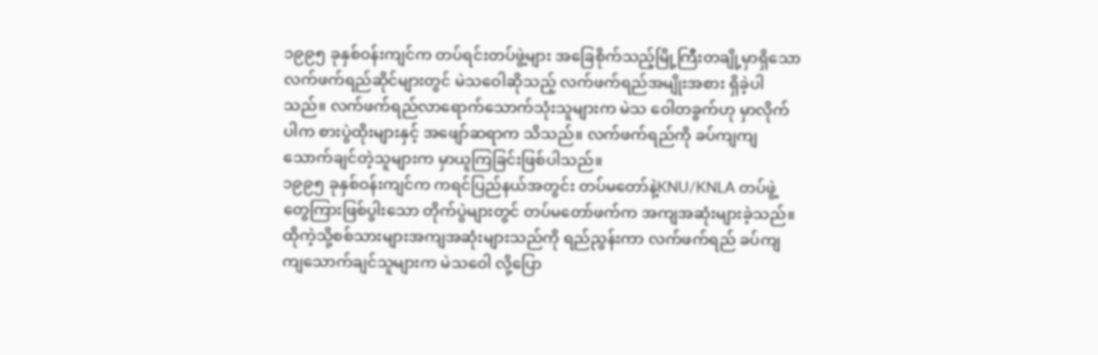၁၉၉၅ ခုနှစ်ဝန်းကျင်က တပ်ရင်းတပ်ဖွဲ့များ အခြေစိုက်သည့်မြို့ကြီးတချို့မှာရှိသော လက်ဖက်ရည်ဆိုင်များတွင် မဲသဝေါဆိုသည့် လက်ဖက်ရည်အမျိုးအစား ရှိခဲ့ပါသည်။ လက်ဖက်ရည်လာရောက်သောက်သုံးသူများက မဲသ ဝေါတခွက်ဟု မှာလိုက်ပါက စားပွဲထိုးများနှင့် အဖျော်ဆရာက သိသည်။ လက်ဖက်ရည်ကို ခပ်ကျကျသောက်ချင်တဲ့သူများက မှာယူကြခြင်းဖြစ်ပါသည်။
၁၉၉၅ ခုနှစ်ဝန်းကျင်က ကရင်ပြည်နယ်အတွင်း တပ်မတော်နဲ့KNU/KNLA တပ်ဖွဲ့တွေကြားဖြစ်ပွါးသော တိုက်ပွဲများတွင် တပ်မတော်ဖက်က အကျအဆုံးများခဲ့သည်။ ထိုကဲ့သို့စစ်သားများအကျအဆုံးများသည်ကို ရည်ညွန်းကာ လက်ဖက်ရည် ခပ်ကျကျသောက်ချင်သူများက မဲသဝေါ လို့ပြော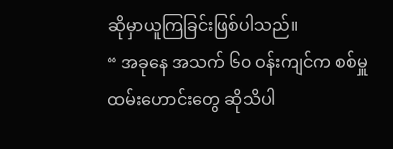ဆိုမှာယူကြခြင်းဖြစ်ပါသည်။
“ အခုနေ အသက် ၆၀ ဝန်းကျင်က စစ်မှူထမ်းဟောင်းတွေ ဆိုသိပါ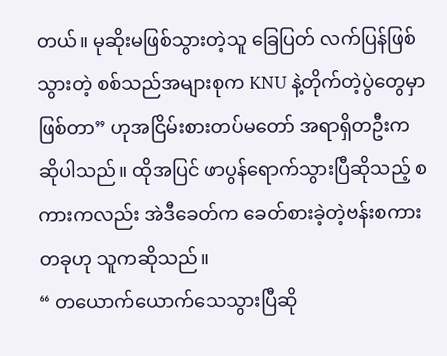တယ်။ မုဆိုးမဖြစ်သွားတဲ့သူ ခြေပြတ် လက်ပြန်ဖြစ်သွားတဲ့ စစ်သည်အများစုက KNU နဲ့တိုက်တဲ့ပွဲတွေမှာဖြစ်တာ” ဟုအငြိမ်းစားတပ်မတော် အရာရှိတဦးက ဆိုပါသည်။ ထိုအပြင် ဖာပွန်ရောက်သွားပြီဆိုသည့် စကားကလည်း အဲဒီခေတ်က ခေတ်စားခဲ့တဲ့ဗန်းစကားတခုဟု သူကဆိုသည်။
“ တယောက်ယောက်သေသွားပြီဆို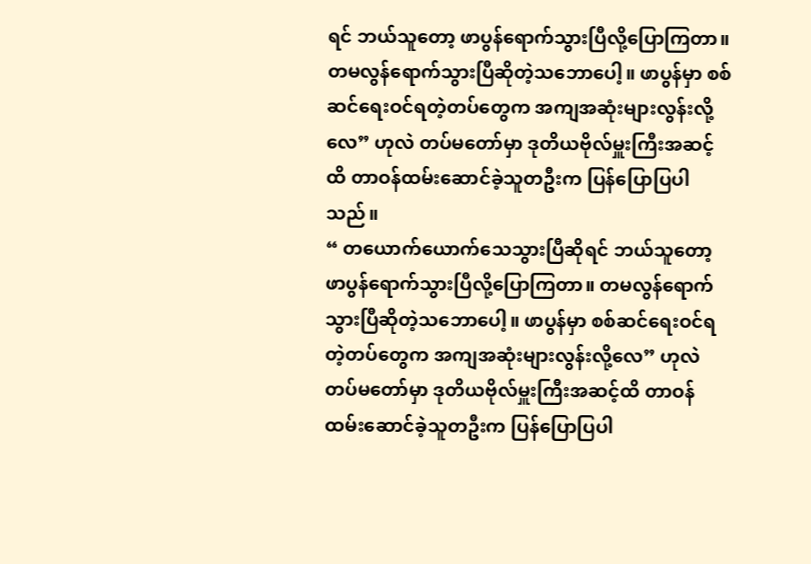ရင် ဘယ်သူတော့ ဖာပွန်ရောက်သွားပြီလို့ပြောကြတာ။ တမလွန်ရောက်သွားပြီဆိုတဲ့သဘောပေါ့။ ဖာပွန်မှာ စစ်ဆင်ရေးဝင်ရတဲ့တပ်တွေက အကျအဆုံးများလွန်းလို့လေ” ဟုလဲ တပ်မတော်မှာ ဒုတိယဗိုလ်မှူးကြီးအဆင့်ထိ တာဝန်ထမ်းဆောင်ခဲ့သူတဦးက ပြန်ပြောပြပါသည်။
“ တယောက်ယောက်သေသွားပြီဆိုရင် ဘယ်သူတော့ ဖာပွန်ရောက်သွားပြီလို့ပြောကြတာ။ တမလွန်ရောက်သွားပြီဆိုတဲ့သဘောပေါ့။ ဖာပွန်မှာ စစ်ဆင်ရေးဝင်ရတဲ့တပ်တွေက အကျအဆုံးများလွန်းလို့လေ” ဟုလဲ တပ်မတော်မှာ ဒုတိယဗိုလ်မှူးကြီးအဆင့်ထိ တာဝန်ထမ်းဆောင်ခဲ့သူတဦးက ပြန်ပြောပြပါ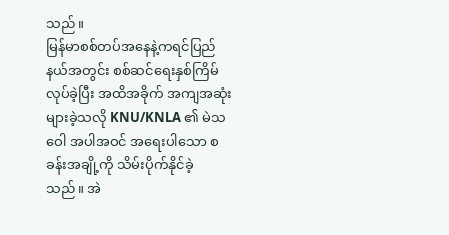သည်။
မြန်မာစစ်တပ်အနေနဲ့ကရင်ပြည်နယ်အတွင်း စစ်ဆင်ရေးနှစ်ကြိမ်လုပ်ခဲ့ပြီး အထိအခိုက် အကျအဆုံးများခဲ့သလို KNU/KNLA ၏ မဲသဝေါ အပါအဝင် အရေးပါသော စခန်းအချို့ကို သိမ်းပိုက်နိုင်ခဲ့သည်။ အဲ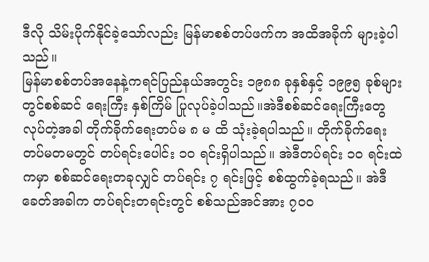ဒီလို သိမ်းပိုက်နိုင်ခဲ့သော်လည်း မြန်မာစစ်တပ်ဖက်က အထိအခိုက် များခဲ့ပါသည်။
မြန်မာစစ်တပ်အနေနဲ့ကရင်ပြည်နယ်အတွင်း ၁၉၈၈ ခုနှစ်နှင့် ၁၉၉၅ ခုစ်များတွင်စစ်ဆင် ရေးကြီး နှစ်ကြိမ် ပြုလုပ်ခဲ့ပါသည်။အဲဒီစစ်ဆင်ရေးကြီးတွေ လုပ်တဲ့အခါ တိုက်ခိုက်ရေးတပ်မ ၈ မ ထိ သုံးခဲ့ရပါသည်။ တိုက်ခိုက်ရေး တပ်မတမတွင် တပ်ရင်းပေါင်း ၁၀ ရင်းရှိပါသည်။ အဲဒီတပ်ရင်း ၁၀ ရင်းထဲကမှာ စစ်ဆင်ရေးတခုလျှင် တပ်ရင်း ၇ ရင်းဖြင့် စစ်ထွက်ခဲ့ရသည်။ အဲဒီခေတ်အခါက တပ်ရင်းတရင်းတွင် စစ်သည်အင်အား ၇၀၀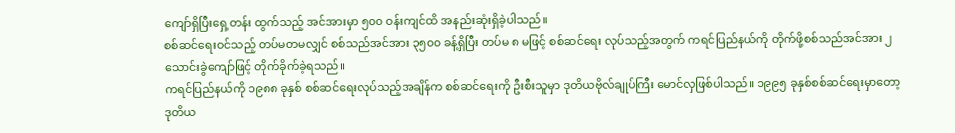ကျော်ရှိပြီးရှေ့တန်း ထွက်သည့် အင်အားမှာ ၅၀၀ ဝန်းကျင်ထိ အနည်းဆုံးရှိခဲ့ပါသည်။
စစ်ဆင်ရေးဝင်သည့် တပ်မတမလျှင် စစ်သည်အင်အား ၃၅၀၀ ခန့်ရှိပြီး တပ်မ ၈ မဖြင့် စစ်ဆင်ရေး လုပ်သည့်အတွက် ကရင်ပြည်နယ်ကို တိုက်ဖို့စစ်သည်အင်အား ၂သောင်းခွဲကျော်ဖြင့် တိုက်ခိုက်ခဲ့ရသည်။
ကရင်ပြည်နယ်ကို ၁၉၈၈ ခုနှစ် စစ်ဆင်ရေးလုပ်သည့်အချိန်က စစ်ဆင်ရေးကို ဦးစီးသူမှာ ဒုတိယဗိုလ်ချုပ်ကြီး မောင်လှဖြစ်ပါသည်။ ၁၉၉၅ ခုနှစ်စစ်ဆင်ရေးမှာတော့ ဒုတိယ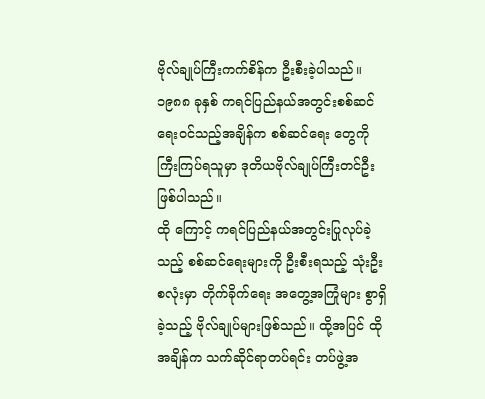ဗိုလ်ချုပ်ကြီးကက်စိန်က ဦးစီးခဲ့ပါသည်။ ၁၉၈၈ ခုနှစ် ကရင်ပြည်နယ်အတွင်းစစ်ဆင်ရေးဝင်သည့်အချိန်က စစ်ဆင်ရေး တွေကို ကြီးကြပ်ရသူမှာ ဒုတိယဗိုလ်ချုပ်ကြီးတင်ဦးဖြစ်ပါသည်။
ထို ကြောင့် ကရင်ပြည်နယ်အတွင်းပြုလုပ်ခဲ့သည့် စစ်ဆင်ရေးများကို ဦးစီးရသည့် သုံးဦးစလုံးမှာ တိုက်ခိုက်ရေး အတွေ့အကြုံများ စွာရှိခဲ့သည့် ဗိုလ်ချုပ်များဖြစ်သည်။ ထို့အပြင် ထိုအချိန်က သက်ဆိုင်ရာတပ်ရင်း တပ်ဖွဲ့အ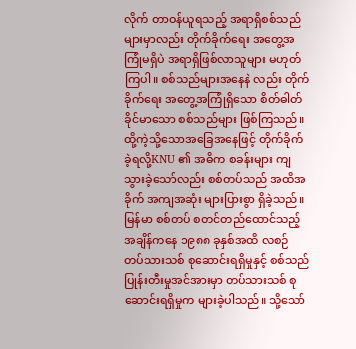လိုက် တာဝန်ယူရသည့် အရာရှိစစ်သည်များမှာလည်း တိုက်ခိုက်ရေး အတွေ့အကြုံမရှိပဲ အရာရှိဖြစ်လာသူများ မဟုတ်ကြပါ။ စစ်သည်များအနေနဲ လည်း တိုက်ခိုက်ရေး အတွေ့အကြုံရှိသော စိတ်ဓါတ်ခိုင်မာသော စစ်သည်များ ဖြစ်ကြသည်။ ထို့ကဲ့သို့သောအခြေအနေဖြင့် တိုက်ခိုက်ခဲ့ရလို့KNU ၏ အဓိက စခန်းများ ကျသွားခဲ့သော်လည်း စစ်တပ်သည် အထိအခိုက် အကျအဆုံး များပြားစွာ ရှိခဲ့သည်။
မြန်မာ စစ်တပ် စတင်တည်ထောင်သည့် အချိန်ကနေ ၁၉၈၈ ခုနှစ်အထိ လစဉ် တပ်သားသစ် စုဆောင်းရရှိမှုနှင့် စစ်သည်ပြုန်းတီးမှုအင်အားမှာ တပ်သားသစ် စုဆောင်းရရှိမှုက များခဲ့ပါသည်။ သို့သော်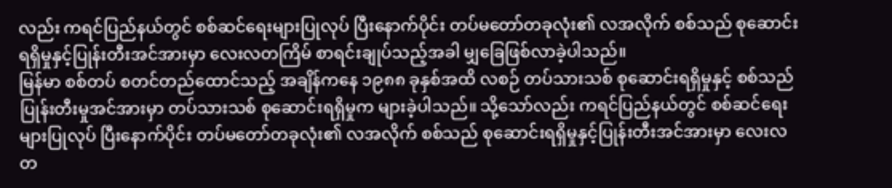လည်း ကရင်ပြည်နယ်တွင် စစ်ဆင်ရေးများပြုလုပ် ပြီးနောက်ပိုင်း တပ်မတော်တခုလုံး၏ လအလိုက် စစ်သည် စုဆောင်းရရှိမှုနှင့်ပြုန်းတီးအင်အားမှာ လေးလတကြိမ် စာရင်းချုပ်သည့်အခါ မျှခြေဖြစ်လာခဲ့ပါသည်။
မြန်မာ စစ်တပ် စတင်တည်ထောင်သည့် အချိန်ကနေ ၁၉၈၈ ခုနှစ်အထိ လစဉ် တပ်သားသစ် စုဆောင်းရရှိမှုနှင့် စစ်သည်ပြုန်းတီးမှုအင်အားမှာ တပ်သားသစ် စုဆောင်းရရှိမှုက များခဲ့ပါသည်။ သို့သော်လည်း ကရင်ပြည်နယ်တွင် စစ်ဆင်ရေးများပြုလုပ် ပြီးနောက်ပိုင်း တပ်မတော်တခုလုံး၏ လအလိုက် စစ်သည် စုဆောင်းရရှိမှုနှင့်ပြုန်းတီးအင်အားမှာ လေးလတ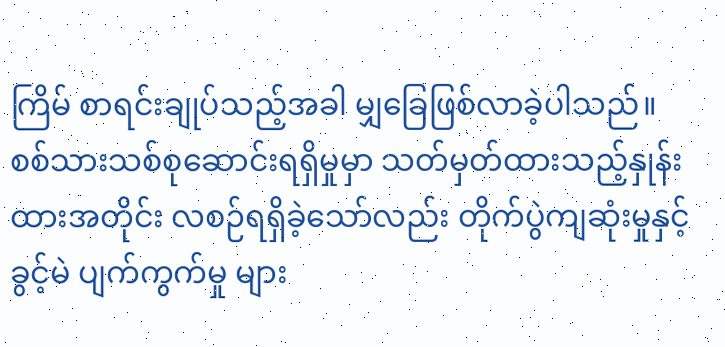ကြိမ် စာရင်းချုပ်သည့်အခါ မျှခြေဖြစ်လာခဲ့ပါသည်။ စစ်သားသစ်စုဆောင်းရရှိမှုမှာ သတ်မှတ်ထားသည့်နှုန်းထားအတိုင်း လစဉ်ရရှိခဲ့သော်လည်း တိုက်ပွဲကျဆုံးမှုနှင့် ခွင့်မဲ ပျက်ကွက်မှု များ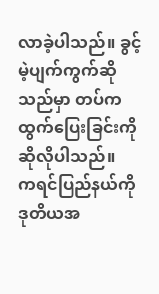လာခဲ့ပါသည်။ ခွင့်မဲ့ပျက်ကွက်ဆိုသည်မှာ တပ်ကထွက်ပြေးခြင်းကို ဆိုလိုပါသည်။
ကရင်ပြည်နယ်ကို ဒုတိယအ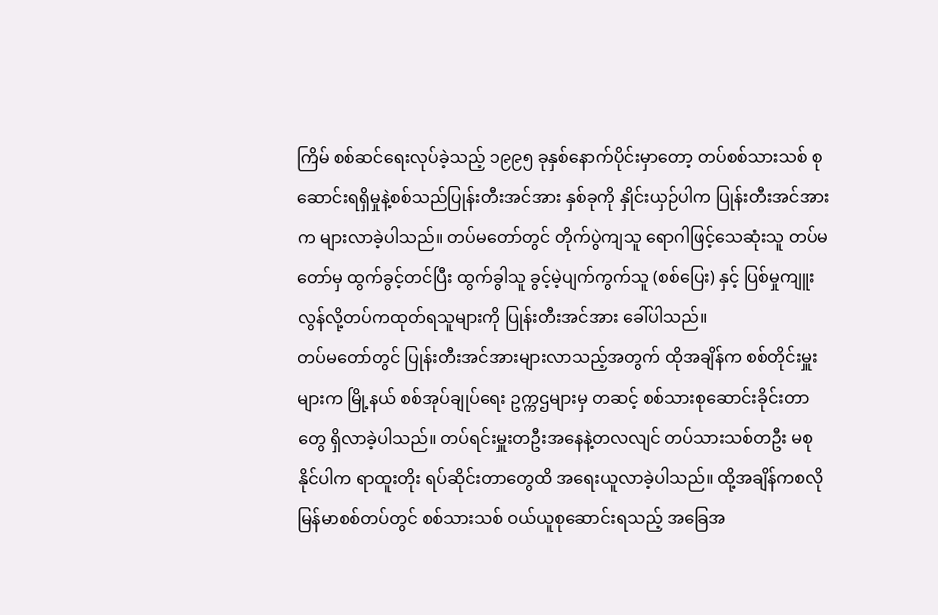ကြိမ် စစ်ဆင်ရေးလုပ်ခဲ့သည့် ၁၉၉၅ ခုနှစ်နောက်ပိုင်းမှာတော့ တပ်စစ်သားသစ် စုဆောင်းရရှိမှုနဲ့စစ်သည်ပြုန်းတီးအင်အား နှစ်ခုကို နှိုင်းယှဉ်ပါက ပြုန်းတီးအင်အားက များလာခဲ့ပါသည်။ တပ်မတော်တွင် တိုက်ပွဲကျသူ ရောဂါဖြင့်သေဆုံးသူ တပ်မတော်မှ ထွက်ခွင့်တင်ပြီး ထွက်ခွါသူ ခွင့်မဲ့ပျက်ကွက်သူ (စစ်ပြေး) နှင့် ပြစ်မှုကျူးလွန်လို့တပ်ကထုတ်ရသူများကို ပြုန်းတီးအင်အား ခေါ်ပါသည်။
တပ်မတော်တွင် ပြုန်းတီးအင်အားများလာသည့်အတွက် ထိုအချိန်က စစ်တိုင်းမှူးများက မြို့နယ် စစ်အုပ်ချုပ်ရေး ဥက္ကဌများမှ တဆင့် စစ်သားစုဆောင်းခိုင်းတာတွေ ရှိလာခဲ့ပါသည်။ တပ်ရင်းမှူးတဦးအနေနဲ့တလလျင် တပ်သားသစ်တဦး မစုနိုင်ပါက ရာထူးတိုး ရပ်ဆိုင်းတာတွေထိ အရေးယူလာခဲ့ပါသည်။ ထို့အချိန်ကစလို မြန်မာစစ်တပ်တွင် စစ်သားသစ် ဝယ်ယူစုဆောင်းရသည့် အခြေအ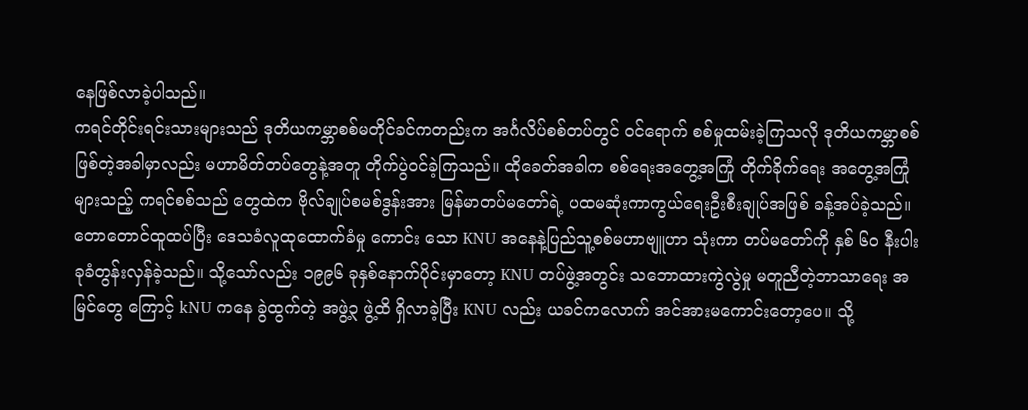နေဖြစ်လာခဲ့ပါသည်။
ကရင်တိုင်းရင်းသားများသည် ဒုတိယကမ္ဘာစစ်မတိုင်ခင်ကတည်းက အင်္ဂလိပ်စစ်တပ်တွင် ဝင်ရောက် စစ်မှုထမ်းခဲ့ကြသလို ဒုတိယကမ္ဘာစစ်ဖြစ်တဲ့အခါမှာလည်း မဟာမိတ်တပ်တွေနဲ့အတူ တိုက်ပွဲဝင်ခဲ့ကြသည်။ ထိုခေတ်အခါက စစ်ရေးအတွေ့အကြုံ တိုက်ခိုက်ရေး အတွေ့အကြုံများသည့် ကရင်စစ်သည် တွေထဲက ဗိုလ်ချုပ်စမစ်ဒွန်းအား မြန်မာတပ်မတော်ရဲ့ ပထမဆုံးကာကွယ်ရေးဦးစီးချုပ်အဖြစ် ခန့်အပ်ခဲ့သည်။
တောတောင်ထူထပ်ပြီး ဒေသခံလူထုထောက်ခံမှု ကောင်း သော KNU အနေနဲ့ပြည်သူ့စစ်မဟာဗျူဟာ သုံးကာ တပ်မတော်ကို နှစ် ၆၀ နီးပါး ခုခံတွန်းလှန်ခဲ့သည်။ သို့သော်လည်း ၁၉၉၆ ခုနှစ်နောက်ပိုင်းမှာတော့ KNU တပ်ဖွဲ့အတွင်း သဘောထားကွဲလွဲမှု မတူညီတဲ့ဘာသာရေး အမြင်တွေ ကြောင့် kNU ကနေ ခွဲထွက်တဲ့ အဖွဲ့၃ ဖွဲ့ထိ ရှိလာခဲ့ပြီး KNU လည်း ယခင်ကလောက် အင်အားမကောင်းတော့ပေ။ သို့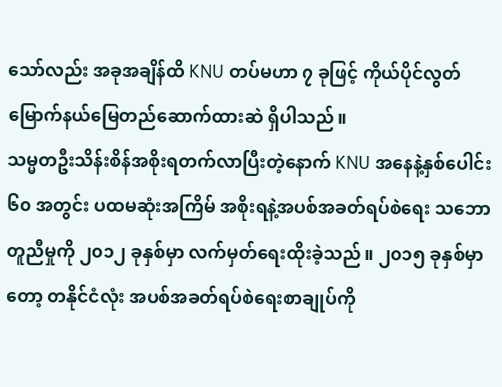သော်လည်း အခုအချိန်ထိ KNU တပ်မဟာ ၇ ခုဖြင့် ကိုယ်ပိုင်လွတ်မြောက်နယ်မြေတည်ဆောက်ထားဆဲ ရှိပါသည်။
သမ္မတဦးသိန်းစိန်အစိုးရတက်လာပြီးတဲ့နောက် KNU အနေနဲ့နှစ်ပေါင်း ၆၀ အတွင်း ပထမဆုံးအကြိမ် အစိုးရနဲ့အပစ်အခတ်ရပ်စဲရေး သဘောတူညီမှုကို ၂၀၁၂ ခုနှစ်မှာ လက်မှတ်ရေးထိုးခဲ့သည်။ ၂၀၁၅ ခုနှစ်မှာတော့ တနိုင်ငံလုံး အပစ်အခတ်ရပ်စဲရေးစာချုပ်ကို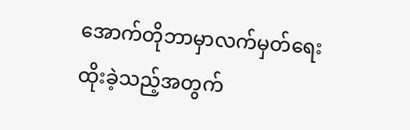အောက်တိုဘာမှာလက်မှတ်ရေးထိုးခဲ့သည့်အတွက်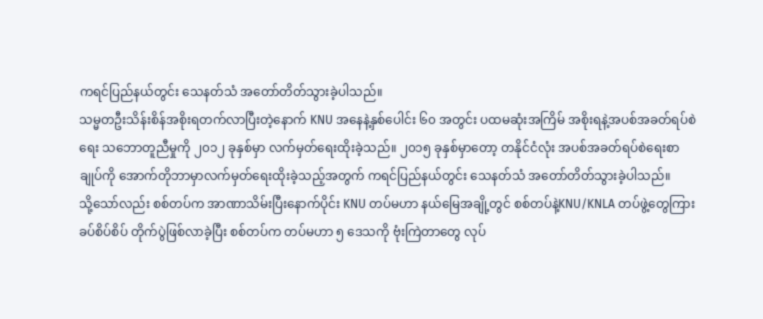ကရင်ပြည်နယ်တွင်း သေနတ်သံ အတော်တိတ်သွားခဲ့ပါသည်။
သမ္မတဦးသိန်းစိန်အစိုးရတက်လာပြီးတဲ့နောက် KNU အနေနဲ့နှစ်ပေါင်း ၆၀ အတွင်း ပထမဆုံးအကြိမ် အစိုးရနဲ့အပစ်အခတ်ရပ်စဲရေး သဘောတူညီမှုကို ၂၀၁၂ ခုနှစ်မှာ လက်မှတ်ရေးထိုးခဲ့သည်။ ၂၀၁၅ ခုနှစ်မှာတော့ တနိုင်ငံလုံး အပစ်အခတ်ရပ်စဲရေးစာချုပ်ကို အောက်တိုဘာမှာလက်မှတ်ရေးထိုးခဲ့သည့်အတွက် ကရင်ပြည်နယ်တွင်း သေနတ်သံ အတော်တိတ်သွားခဲ့ပါသည်။
သို့သော်လည်း စစ်တပ်က အာဏာသိမ်းပြီးနောက်ပိုင်း KNU တပ်မဟာ နယ်မြေအချို့တွင် စစ်တပ်နဲ့KNU/KNLA တပ်ဖွဲ့တွေကြား ခပ်စိပ်စိပ် တိုက်ပွဲဖြစ်လာခဲ့ပြီး စစ်တပ်က တပ်မဟာ ၅ ဒေသကို ဗုံးကြဲတာတွေ လုပ်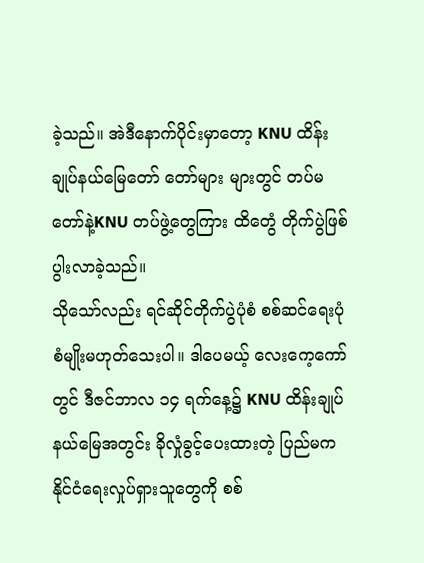ခဲ့သည်။ အဲဒီနောက်ပိုင်းမှာတော့ KNU ထိန်းချုပ်နယ်မြေတော် တော်များ များတွင် တပ်မတော်နဲ့KNU တပ်ဖွဲ့တွေကြား ထိတွေံ တိုက်ပွဲဖြစ်ပွါးလာခဲ့သည်။
သိုသော်လည်း ရင်ဆိုင်တိုက်ပွဲပုံစံ စစ်ဆင်ရေးပုံစံမျိုးမဟုတ်သေးပါ။ ဒါပေမယ့် လေးကေ့ကော်တွင် ဒီဇင်ဘာလ ၁၄ ရက်နေ့၌ KNU ထိန်းချုပ်နယ်မြေအတွင်း ခိုလှုံခွင့်ပေးထားတဲ့ ပြည်မက နိုင်ငံရေးလှုပ်ရှားသူတွေကို စစ်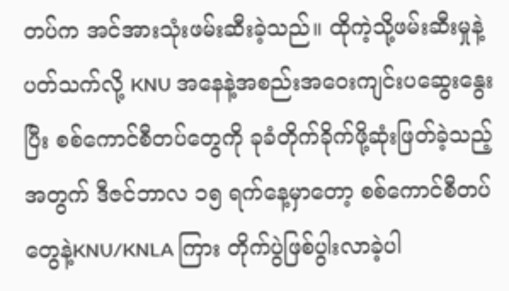တပ်က အင်အားသုံးဖမ်းဆီးခဲ့သည်။ ထိုကဲ့သို့ဖမ်းဆီးမှုနဲ့ပတ်သက်လို့ KNU အနေနဲ့အစည်းအဝေးကျင်းပဆွေးနွေးပြီး စစ်ကောင်စီတပ်တွေကို ခုခံတိုက်ခိုက်ဖို့ဆုံးဖြတ်ခဲ့သည့်အတွက် ဒီဇင်ဘာလ ၁၅ ရက်နေ့မှာတော့ စစ်ကောင်စီတပ်တွေနဲ့KNU/KNLA ကြား တိုက်ပွဲဖြစ်ပွါးလာခဲ့ပါ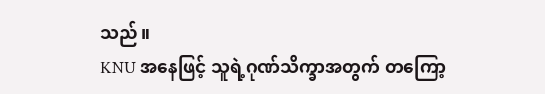သည်။
KNU အနေဖြင့် သူရဲ့ဂုဏ်သိက္ခာအတွက် တကြော့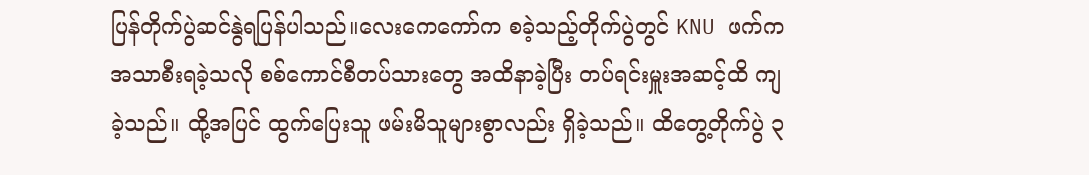ပြန်တိုက်ပွဲဆင်နွဲရပြန်ပါသည်။လေးကေကော်က စခဲ့သည့်တိုက်ပွဲတွင် KNU ဖက်က အသာစီးရခဲ့သလို စစ်ကောင်စီတပ်သားတွေ အထိနာခဲ့ပြီး တပ်ရင်းမှူးအဆင့်ထိ ကျခဲ့သည်။ ထို့အပြင် ထွက်ပြေးသူ ဖမ်းမိသူများစွာလည်း ရှိခဲ့သည်။ ထိတွေ့တိုက်ပွဲ ၃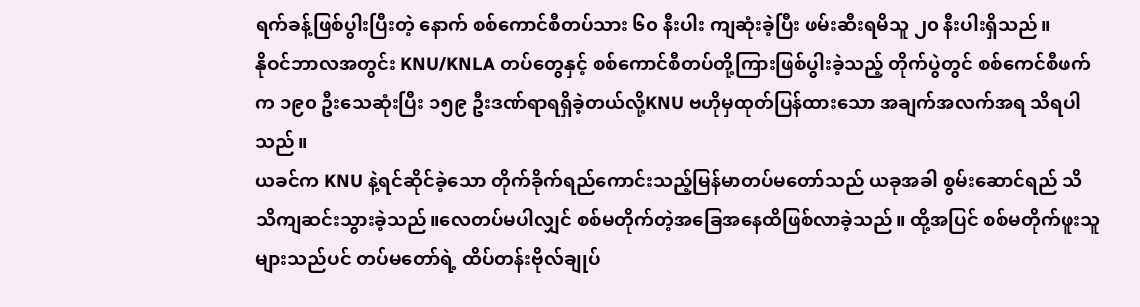ရက်ခန့်ဖြစ်ပွါးပြီးတဲ့ နောက် စစ်ကောင်စီတပ်သား ၆၀ နီးပါး ကျဆုံးခဲ့ပြီး ဖမ်းဆီးရမိသူ ၂၀ နီးပါးရှိသည်။
နိုဝင်ဘာလအတွင်း KNU/KNLA တပ်တွေနှင့် စစ်ကောင်စီတပ်တို့ကြားဖြစ်ပွါးခဲ့သည့် တိုက်ပွဲတွင် စစ်ကေင်စီဖက်က ၁၉၀ ဦးသေဆုံးပြီး ၁၅၉ ဦးဒဏ်ရာရရှိခဲ့တယ်လို့KNU ဗဟိုမှထုတ်ပြန်ထားသော အချက်အလက်အရ သိရပါသည်။
ယခင်က KNU နဲ့ရင်ဆိုင်ခဲ့သော တိုက်ခိုက်ရည်ကောင်းသည့်မြန်မာတပ်မတော်သည် ယခုအခါ စွမ်းဆောင်ရည် သိသိကျဆင်းသွားခဲ့သည်။လေတပ်မပါလျှင် စစ်မတိုက်တဲ့အခြေအနေထိဖြစ်လာခဲ့သည်။ ထို့အပြင် စစ်မတိုက်ဖူးသူများသည်ပင် တပ်မတော်ရဲ့ ထိပ်တန်းဗိုလ်ချုပ်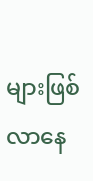များဖြစ်လာနေ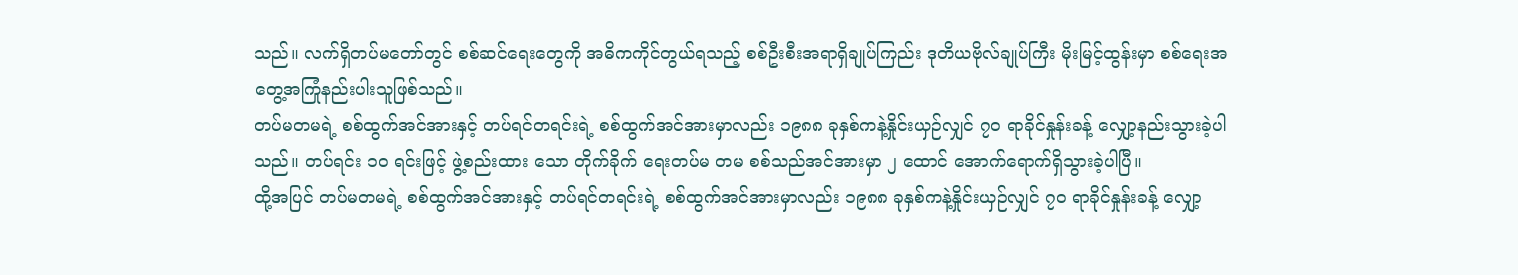သည်။ လက်ရှိတပ်မတော်တွင် စစ်ဆင်ရေးတွေကို အဓိကကိုင်တွယ်ရသည့် စစ်ဦးစီးအရာရှိချုပ်ကြည်း ဒုတိယဗိုလ်ချုပ်ကြီး မိုးမြင့်ထွန်းမှာ စစ်ရေးအတွေ့အကြုံနည်းပါးသူဖြစ်သည်။
တပ်မတမရဲ့ စစ်ထွက်အင်အားနှင့် တပ်ရင်တရင်းရဲ့ စစ်ထွက်အင်အားမှာလည်း ၁၉၈၈ ခုနှစ်ကနဲ့နှိုင်းယှဉ်လျှင် ၇၀ ရာခိုင်နှုန်းခန့် လျှော့နည်းသွားခဲ့ပါသည်။ တပ်ရင်း ၁၀ ရင်းဖြင့် ဖွဲ့စည်းထား သော တိုက်ခိုက် ရေးတပ်မ တမ စစ်သည်အင်အားမှာ ၂ ထောင် အောက်ရောက်ရှိသွားခဲ့ပါပြီ။
ထို့အပြင် တပ်မတမရဲ့ စစ်ထွက်အင်အားနှင့် တပ်ရင်တရင်းရဲ့ စစ်ထွက်အင်အားမှာလည်း ၁၉၈၈ ခုနှစ်ကနဲ့နှိုင်းယှဉ်လျှင် ၇၀ ရာခိုင်နှုန်းခန့် လျှော့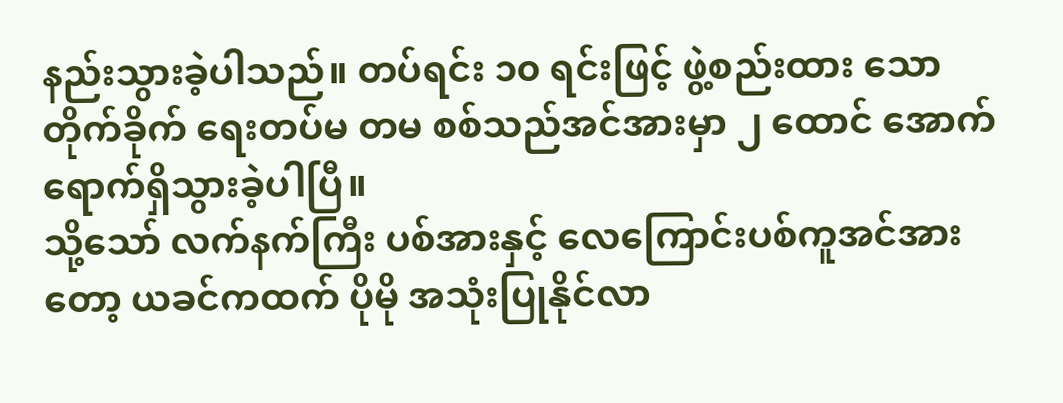နည်းသွားခဲ့ပါသည်။ တပ်ရင်း ၁၀ ရင်းဖြင့် ဖွဲ့စည်းထား သော တိုက်ခိုက် ရေးတပ်မ တမ စစ်သည်အင်အားမှာ ၂ ထောင် အောက်ရောက်ရှိသွားခဲ့ပါပြီ။
သို့သော် လက်နက်ကြီး ပစ်အားနှင့် လေကြောင်းပစ်ကူအင်အားတော့ ယခင်ကထက် ပိုမို အသုံးပြုနိုင်လာ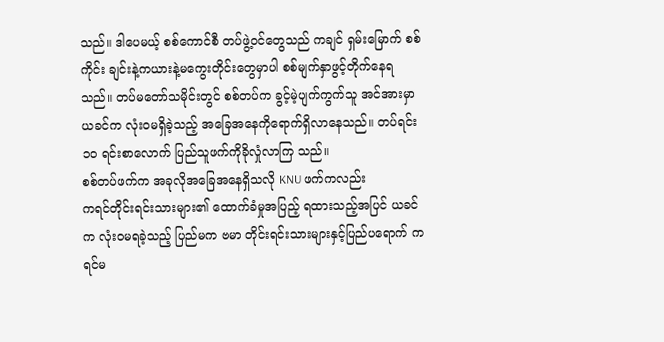သည်။ ဒါပေမယ့် စစ်ကောင်စီ တပ်ဖွဲ့ဝင်တွေသည် ကချင် ရှမ်းမြောက် စစ်ကိုင်း ချင်းနဲ့ကယားနဲ့မကွေးတိုင်းတွေမှာပါ စစ်မျက်နှာဖွင့်တိုက်နေရသည်။ တပ်မတော်သမိုင်းတွင် စစ်တပ်က ခွင့်မဲ့ပျက်ကွက်သူ အင်အားမှာ ယခင်က လုံးဝမရှိခဲ့သည့် အခြေအနေကိုရောက်ရှိလာနေသည်။ တပ်ရင်း ၁၀ ရင်းစာလောက် ပြည်သူဖက်ကိုခိုလှုံလာကြ သည်။
စစ်တပ်ဖက်က အခုလိုအခြေအနေရှိသလို KNU ဖက်ကလည်း
ကရင်တိုင်းရင်းသားများ၏ ထောက်ခံမှုအပြည့် ရထားသည့်အပြင် ယခင်က လုံးဝမရခဲ့သည့် ပြည်မက ဗမာ တိုင်းရင်းသားများနှင့်ပြည်ပရောက် ကရင်မ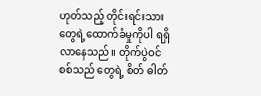ဟုတ်သည့် တိုင်းရင်းသားတွေရဲ့ထောက်ခံမှုကိုပါ ရရှိလာနေသည်။ တိုက်ပွဲဝင်စစ်သည် တွေရဲ့ စိတ် ဓါတ်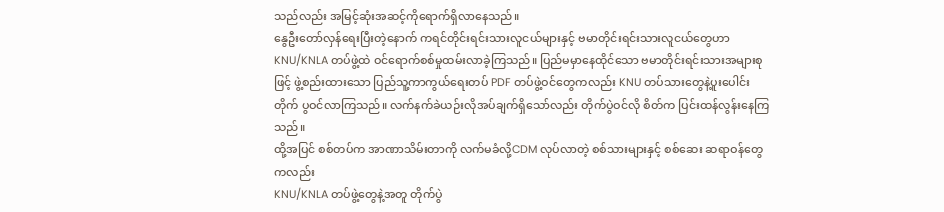သည်လည်း အမြင့်ဆုံးအဆင့်ကိုရောက်ရှိလာနေသည်။
နွေဦးတော်လှန်ရေးပြီးတဲ့နောက် ကရင်တိုင်းရင်းသားလူငယ်များနှင့် ဗမာတိုင်းရင်းသားလူငယ်တွေဟာ KNU/KNLA တပ်ဖွဲ့ထဲ ဝင်ရောက်စစ်မှုထမ်းလာခဲ့ကြသည်။ ပြည်မမှာနေထိုင်သော ဗမာတိုင်းရင်းသားအများစုဖြင့် ဖွဲ့စည်းထားသော ပြည်သူ့ကာကွယ်ရေးတပ် PDF တပ်ဖွဲ့ဝင်တွေကလည်း KNU တပ်သားတွေနဲ့ပူးပေါင်း တိုက် ပွဝင်လာကြသည်။ လက်နက်ခဲယဉ်းလိုအပ်ချက်ရှိသော်လည်း တိုက်ပွဲဝင်လို စိတ်က ပြင်းထန်လွန်းနေကြ သည်။
ထို့အပြင် စစ်တပ်က အာဏာသိမ်းတာကို လက်မခံလို့CDM လုပ်လာတဲ့ စစ်သားများနှင့် စစ်ဆေး ဆရာဝန်တွေကလည်း
KNU/KNLA တပ်ဖွဲ့တွေနဲ့အတူ တိုက်ပွဲ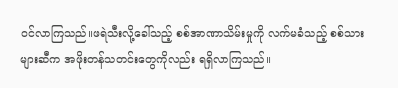ဝင်လာကြသည်။ဖရဲသီးလို့ခေါ်သည့် စစ်အာဏာသိမ်းမှုကို လက်မခံသည့် စစ်သားများဆီက အဖိုးတန်သတင်းတွေကိုလည်း ရရှိလာကြသည်။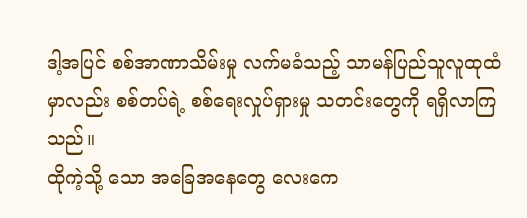ဒါ့အပြင် စစ်အာဏာသိမ်းမှု လက်မခံသည့် သာမန်ပြည်သူလူထုထံမှာလည်း စစ်တပ်ရဲ့ စစ်ရေးလှုပ်ရှားမှု သတင်းတွေကို ရရှိလာကြသည်။
ထိုကဲ့သို့ သော အခြေအနေတွေ လေးကေ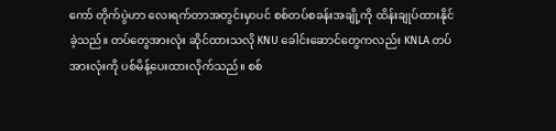ကော် တိုက်ပွဲဟာ လေးရက်တာအတွင်းမှာပင် စစ်တပ်စခန်းအချို့ကို ထိန်းချုပ်ထားနိုင်ခဲ့သည်။ တပ်တွေအားလုံး ဆိုင်ထားသလို KNU ခေါင်းဆောင်တွေကလည်း KNLA တပ်အားလုံးကို ပစ်မိန့်ပေးထားလိုက်သည်။ စစ်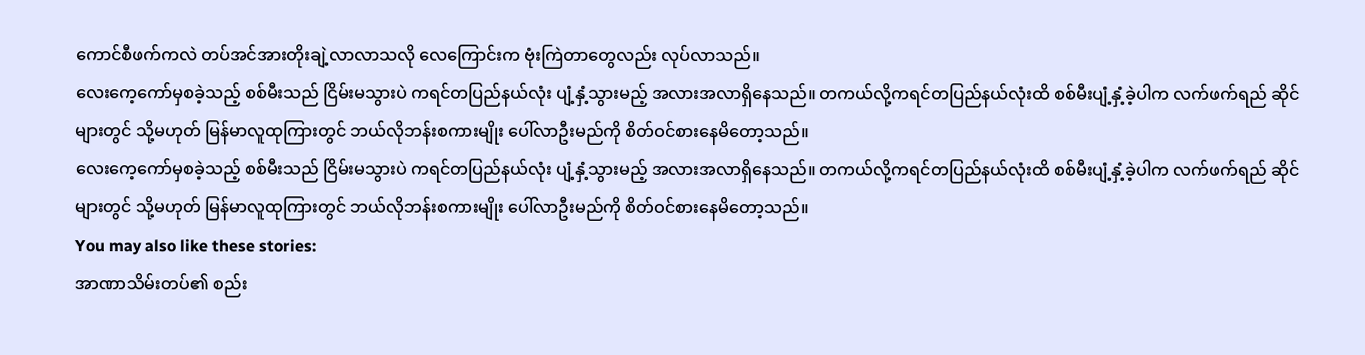ကောင်စီဖက်ကလဲ တပ်အင်အားတိုးချဲ့လာလာသလို လေကြောင်းက ဗုံးကြဲတာတွေလည်း လုပ်လာသည်။
လေးကေ့ကော်မှစခဲ့သည့် စစ်မီးသည် ငြိမ်းမသွားပဲ ကရင်တပြည်နယ်လုံး ပျံ့နှံ့သွားမည့် အလားအလာရှိနေသည်။ တကယ်လို့ကရင်တပြည်နယ်လုံးထိ စစ်မီးပျံ့နှံ့ခဲ့ပါက လက်ဖက်ရည် ဆိုင်များတွင် သို့မဟုတ် မြန်မာလူထုကြားတွင် ဘယ်လိုဘန်းစကားမျိုး ပေါ်လာဦးမည်ကို စိတ်ဝင်စားနေမိတော့သည်။
လေးကေ့ကော်မှစခဲ့သည့် စစ်မီးသည် ငြိမ်းမသွားပဲ ကရင်တပြည်နယ်လုံး ပျံ့နှံ့သွားမည့် အလားအလာရှိနေသည်။ တကယ်လို့ကရင်တပြည်နယ်လုံးထိ စစ်မီးပျံ့နှံ့ခဲ့ပါက လက်ဖက်ရည် ဆိုင်များတွင် သို့မဟုတ် မြန်မာလူထုကြားတွင် ဘယ်လိုဘန်းစကားမျိုး ပေါ်လာဦးမည်ကို စိတ်ဝင်စားနေမိတော့သည်။
You may also like these stories:
အာဏာသိမ်းတပ်၏ စည်း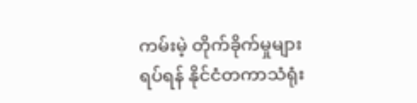ကမ်းမဲ့ တိုက်ခိုက်မှုများ ရပ်ရန် နိုင်ငံတကာသံရုံး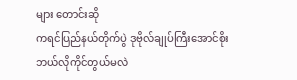များ တောင်းဆို
ကရင်ပြည်နယ်တိုက်ပွဲ ဒုဗိုလ်ချုပ်ကြီးအောင်စိုး ဘယ်လိုကိုင်တွယ်မလဲ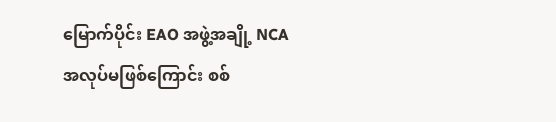မြောက်ပိုင်း EAO အဖွဲ့အချို့ NCA အလုပ်မဖြစ်ကြောင်း စစ်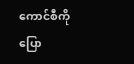ကောင်စီကို ပြော